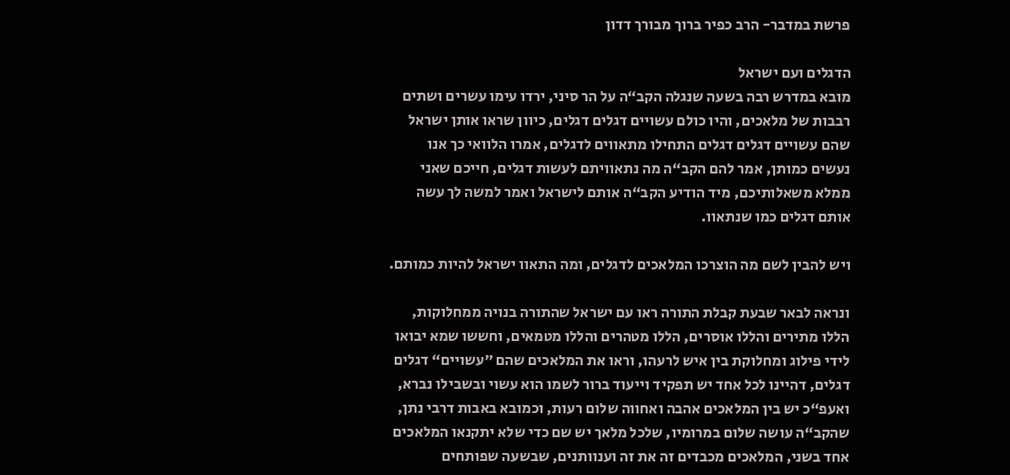פרשת במדבר- הרב כפיר ברוך מבורך דדון

הדגלים ועם ישראל
מובא במדרש רבה בשעה שנגלה הקב“ה על הר סיני, ירדו עימו עשרים ושתים רבבות של מלאכים, והיו כולם עשויים דגלים דגלים, כיוון שראו אותן ישראל שהם עשויים דגלים דגלים התחילו מתאווים לדגלים, אמרו הלוואי כך אנו נעשים כמותן, אמר להם הקב“ה מה נתאוויתם לעשות דגלים, חייכם שאני ממלא משאלותיכם, מיד הודיע הקב“ה אותם לישראל ואמר למשה לך עשה אותם דגלים כמו שנתאוו.

ויש להבין לשם מה הוצרכו המלאכים לדגלים, ומה התאוו ישראל להיות כמותם.

ונראה לבאר שבעת קבלת התורה ראו עם ישראל שהתורה בנויה ממחלוקות, הללו מתירים והללו אוסרים, הללו מטהרים והללו מטמאים, וחששו שמא יבואו לידי פילוג ומחלוקת בין איש לרעהו, וראו את המלאכים שהם ”עשויים“ דגלים דגלים, דהיינו לכל אחד יש תפקיד וייעוד ברור לשמו הוא עשוי ובשבילו נברא, ואעפ“כ יש בין המלאכים אהבה ואחווה שלום רעות, וכמובא באבות דרבי נתן, שהקב“ה עושה שלום במרומיו, שלכל מלאך יש שם כדי שלא יתקנאו המלאכים אחד בשני, המלאכים מכבדים זה את זה וענוותנים, שבשעה שפותחים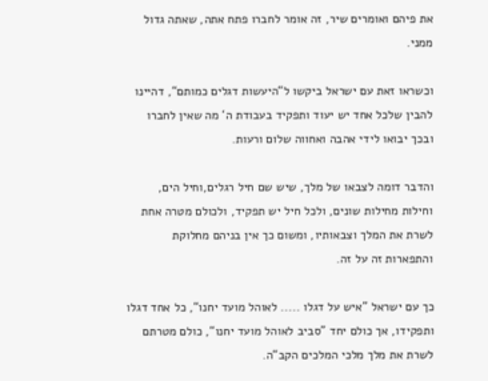את פיהם ואומרים שיר, זה אומר לחברו פתח אתה, שאתה גדול ממני.

וכשראו זאת עם ישראל ביקשו ל“היעשות דגלים כמותם“, דהיינו להבין שלכל אחד יש יעוד ותפקיד בעבודת ה‘ מה שאין לחברו ובכך יבואו לידי אהבה ואחווה שלום ורעות.

והדבר דומה לצבאו של מלך, שיש שם חיל רגלים,וחיל הים, וחילות מחילות שונים, ולכל חיל יש תפקיד, ולכולם מטרה אחת לשרת את המלך וצבאותיו, ומשום כך אין בניהם מחלוקת והתפארות זה על זה.

כך עם ישראל ”איש על דגלו ..... לאוהל מועד יחנו“, כל אחד דגלו ותפקידו, אך כולם יחד ”סביב לאוהל מועד יחנו“, כולם מטרתם לשרת את מלך מלכי המלכים הקב“ה.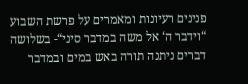פנינים רעיונות ומאמרים על פרשת השבוע
“וידבר ה‘ אל משה במדבר סיני“- בשלושה דברים ניתנה תורה באש במים ובמדבר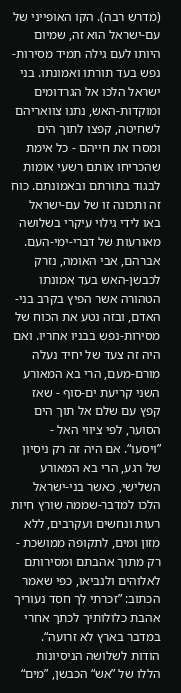(מדרש רבה). הקו האופייני של עם-ישראל הוא זה, שמיום היותו לעם גילה תמיד מסירות-נפש בעד תורתו ואמונתו. בני ישראל הלכו אל הגרדומים ומוקדות-האש, נתנו צוואריהם לשחיטה, קפצו לתוך הים ומסרו את חייהם - כל אימת שהכריחו אותם רשעי אומות לבגוד בתורתם ובאמונתם. כוח זה ותכונה זו של עם-ישראל באו לידי גילוי עיקרי בשלושה מאורעות של דברי-ימי-העם. אברהם, אבי האומה, נזרק לכבשן-האש בעד אמונתו הטהורה אשר הפיץ בקרב בני-האדם, ובזה נטע את הכוח של מסירות-נפש בבניו אחריו. ואם היה זה צעד של יחיד נעלה מורם-מעם, הרי בא המאורע השני קריעת ים-סוף - שאז קפץ עם שלם אל תוך הים הסוער, לפי ציווי האל - ”ויסעו“. אם היה זה רק ניסיון של רגע, הרי בא המאורע השלישי, כאשר בני-ישראל הלכו למדבר-שממה שורץ חיות רעות ונחשים ועקרבים, ללא מזון ומים, לתקופה ממושכת - רק מתוך אהבתם ומסירותם לאלוהים ולנביאו, כפי שאמר הכתוב: ”זכרתי לך חסד נעוריך אהבת כלולותיך לכתך אחרי במדבר בארץ לא זרועה“. הודות לשלושה הניסיונות הללו של ”אש“ הכבשן, ”מים“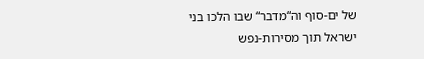של ים-סוף וה“מדבר“ שבו הלכו בני ישראל תוך מסירות-נפש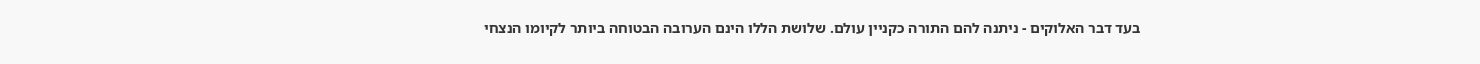בעד דבר האלוקים - ניתנה להם התורה כקניין עולם. שלושת הללו הינם הערובה הבטוחה ביותר לקיומו הנצחי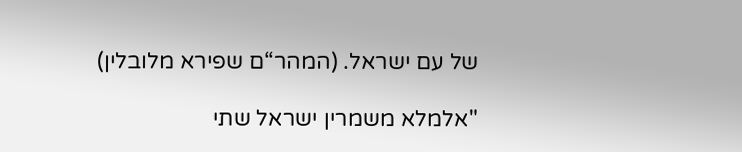של עם ישראל. (המהר“ם שפירא מלובלין)

"אלמלא משמרין ישראל שתי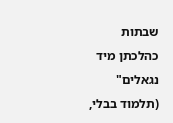שבתות כהלכתן מיד נגאלים" (תלמוד בבלי,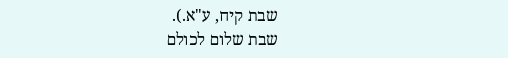שבת קיח, ע"א.).
שבת שלום לכולם